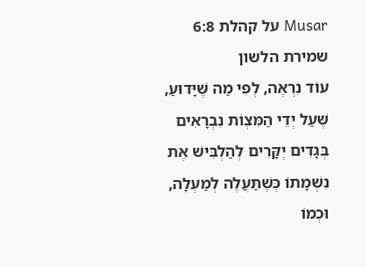Musar על קהלת 6:8
שמירת הלשון
עוֹד נִרְאֶה, לְפִי מַה שֶּׁיָּדוּעַ, שֶׁעַל יְדֵי הַמִּצְוֹת נִבְרָאִים בְּגָדִים יְקָּרִים לְהַלְבִּישׁ אֶת נִשְׁמָתוֹ כְּשֶׁתַּעֲלֶה לְמַעְלָה, וּכְמוֹ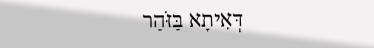דְּאִיתָא בַּזֹּהַר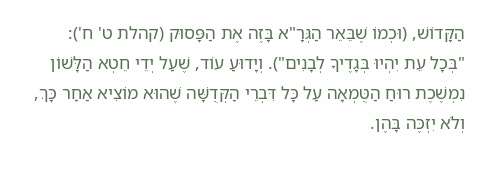הַקָּדוֹשׁ, (וּכְמוֹ שֶׁבֵּאֵר הַגְּרָ"א בָּזֶה אֶת הַפָּסוּק (קהלת ט' ח'): "בְּכָל עֵת יִהְיוּ בְּגָדֶיךָ לְבָנִים"). וְיָדוּעַ עוֹד, שֶׁעַל יְדֵי חֵטְא הַלָּשׁוֹן נִמְשֶׁכֶת רוּחַ הַטֻּמְאָה עַל כָּל דִּבְרֵי הַקְּדֻשָּׁה שֶׁהוּא מוֹצִיא אַחַר כָּךְ, וְלֹא יִזְכֶּה בָּהֶן.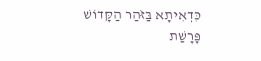כִּדְאִיתָא בַּזֹּהַר הַקָּדוֹשׁ פָּרָשַׁת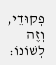פְקוּדֵי, וְזֶה לְשׁוֹנוֹ: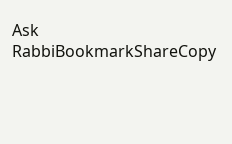Ask RabbiBookmarkShareCopy